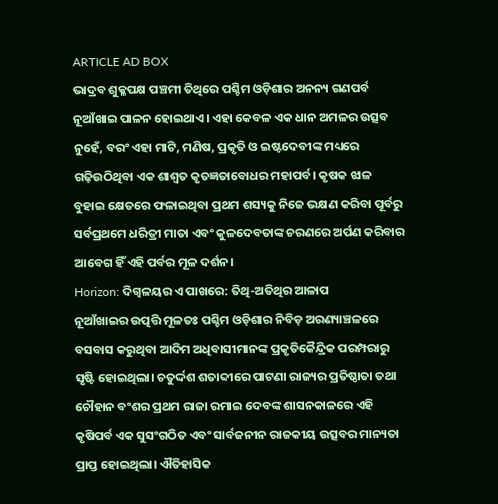ARTICLE AD BOX
ଭାଦ୍ରବ ଶୁକ୍ଳପକ୍ଷ ପଞ୍ଚମୀ ତିଥିରେ ପଶ୍ଚିମ ଓଡ଼ିଶାର ଅନନ୍ୟ ଗଣପର୍ବ ନୂଆଁଖାଇ ପାଳନ ହୋଇଥାଏ। ଏହା କେବଳ ଏକ ଧାନ ଅମଳର ଉତ୍ସବ ନୁହେଁ, ବରଂ ଏହା ମାଟି, ମଣିଷ, ପ୍ରକୃତି ଓ ଇଷ୍ଟଦେବୀଙ୍କ ମଧ୍ୟରେ ଗଢ଼ିଉଠିଥିବା ଏକ ଶାଶ୍ୱତ କୃତଜ୍ଞତାବୋଧର ମହାପର୍ବ। କୃଷକ ଝାଳ ବୁହାଇ କ୍ଷେତରେ ଫଳାଇଥିବା ପ୍ରଥମ ଶସ୍ୟକୁ ନିଜେ ଭକ୍ଷଣ କରିବା ପୂର୍ବରୁ ସର୍ବପ୍ରଥମେ ଧରିତ୍ରୀ ମାତା ଏବଂ କୁଳଦେବତାଙ୍କ ଚରଣରେ ଅର୍ପଣ କରିବାର ଆବେଗ ହିଁ ଏହି ପର୍ବର ମୂଳ ଦର୍ଶନ।
Horizon: ଦିଗ୍ବଳୟର ଏ ପାଖରେ: ତିଥି-ଅତିଥିର ଆଳାପ
ନୂଆଁଖାଇର ଉତ୍ପତ୍ତି ମୂଳତଃ ପଶ୍ଚିମ ଓଡ଼ିଶାର ନିବିଡ଼ ଅରଣ୍ୟାଞ୍ଚଳରେ ବସବାସ କରୁଥିବା ଆଦିମ ଅଧିବାସୀମାନଙ୍କ ପ୍ରକୃତିକୈନ୍ଦ୍ରିକ ପରମ୍ପରାରୁ ସୃଷ୍ଟି ହୋଇଥିଲା। ଚତୁର୍ଦ୍ଦଶ ଶତାବ୍ଦୀରେ ପାଟଣା ରାଜ୍ୟର ପ୍ରତିଷ୍ଠାତା ତଥା ଚୌହାନ ବଂଶର ପ୍ରଥମ ରାଜା ରମାଇ ଦେବଙ୍କ ଶାସନକାଳରେ ଏହି କୃଷିପର୍ବ ଏକ ସୁସଂଗଠିତ ଏବଂ ସାର୍ବଜନୀନ ରାଜକୀୟ ଉତ୍ସବର ମାନ୍ୟତା ପ୍ରାପ୍ତ ହୋଇଥିଲା। ଐତିହାସିକ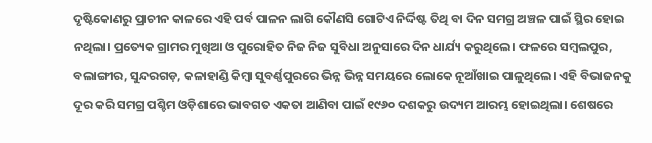ଦୃଷ୍ଟିକୋଣରୁ ପ୍ରାଚୀନ କାଳରେ ଏହି ପର୍ବ ପାଳନ ଲାଗି କୌଣସି ଗୋଟିଏ ନିର୍ଦ୍ଦିଷ୍ଟ ତିଥି ବା ଦିନ ସମଗ୍ର ଅଞ୍ଚଳ ପାଇଁ ସ୍ଥିର ହୋଇ ନଥିଲା। ପ୍ରତ୍ୟେକ ଗ୍ରାମର ମୁଖିଆ ଓ ପୁରୋହିତ ନିଜ ନିଜ ସୁବିଧା ଅନୁସାରେ ଦିନ ଧାର୍ଯ୍ୟ କରୁଥିଲେ। ଫଳରେ ସମ୍ବଲପୁର, ବଲାଙ୍ଗୀର, ସୁନ୍ଦରଗଡ଼, କଳାହାଣ୍ଡି କିମ୍ବା ସୁବର୍ଣ୍ଣପୁରରେ ଭିନ୍ନ ଭିନ୍ନ ସମୟରେ ଲୋକେ ନୂଆଁଖାଇ ପାଳୁଥିଲେ। ଏହି ବିଭାଜନକୁ ଦୂର କରି ସମଗ୍ର ପଶ୍ଚିମ ଓଡ଼ିଶାରେ ଭାବଗତ ଏକତା ଆଣିବା ପାଇଁ ୧୯୬୦ ଦଶକରୁ ଉଦ୍ୟମ ଆରମ୍ଭ ହୋଇଥିଲା। ଶେଷରେ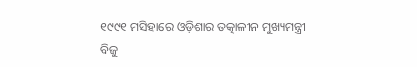୧୯୯୧ ମସିହାରେ ଓଡ଼ିଶାର ତତ୍କାଳୀନ ମୁଖ୍ୟମନ୍ତ୍ରୀ ବିଜୁ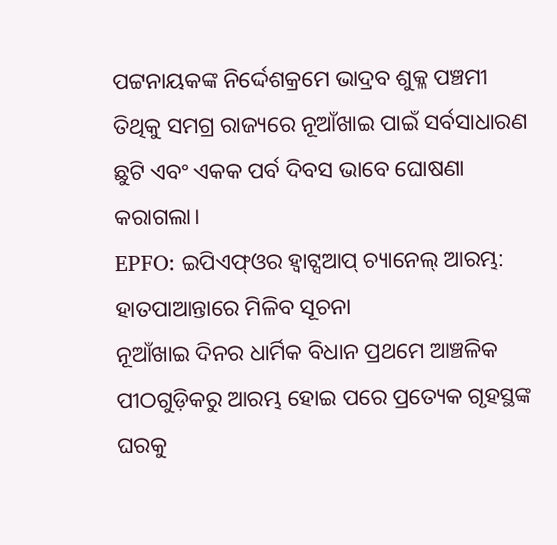ପଟ୍ଟନାୟକଙ୍କ ନିର୍ଦ୍ଦେଶକ୍ରମେ ଭାଦ୍ରବ ଶୁକ୍ଳ ପଞ୍ଚମୀ ତିଥିକୁ ସମଗ୍ର ରାଜ୍ୟରେ ନୂଆଁଖାଇ ପାଇଁ ସର୍ବସାଧାରଣ ଛୁଟି ଏବଂ ଏକକ ପର୍ବ ଦିବସ ଭାବେ ଘୋଷଣା କରାଗଲା।
EPFO: ଇପିଏଫ୍ଓର ହ୍ବାଟ୍ସଆପ୍ ଚ୍ୟାନେଲ୍ ଆରମ୍ଭ: ହାତପାଆନ୍ତାରେ ମିଳିବ ସୂଚନା
ନୂଆଁଖାଇ ଦିନର ଧାର୍ମିକ ବିଧାନ ପ୍ରଥମେ ଆଞ୍ଚଳିକ ପୀଠଗୁଡ଼ିକରୁ ଆରମ୍ଭ ହୋଇ ପରେ ପ୍ରତ୍ୟେକ ଗୃହସ୍ଥଙ୍କ ଘରକୁ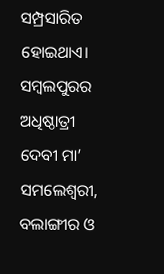ସମ୍ପ୍ରସାରିତ ହୋଇଥାଏ। ସମ୍ବଲପୁରର ଅଧିଷ୍ଠାତ୍ରୀ ଦେବୀ ମା’ ସମଲେଶ୍ୱରୀ, ବଲାଙ୍ଗୀର ଓ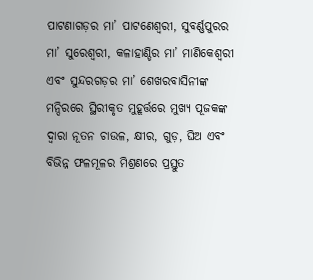ପାଟଣାଗଡ଼ର ମା’ ପାଟଣେଶ୍ୱରୀ, ସୁବର୍ଣ୍ଣପୁରର ମା’ ସୁରେଶ୍ୱରୀ, କଳାହାଣ୍ଡିର ମା’ ମାଣିକେଶ୍ୱରୀ ଏବଂ ସୁନ୍ଦରଗଡ଼ର ମା’ ଶେଖରବାସିନୀଙ୍କ ମନ୍ଦିରରେ ସ୍ଥିରୀକୃତ ମୁହୂର୍ତ୍ତରେ ମୁଖ୍ୟ ପୂଜକଙ୍କ ଦ୍ୱାରା ନୂତନ ଚାଉଳ, କ୍ଷୀର, ଗୁଡ଼, ଘିଅ ଏବଂ ବିଭିନ୍ନ ଫଳମୂଳର ମିଶ୍ରଣରେ ପ୍ରସ୍ତୁତ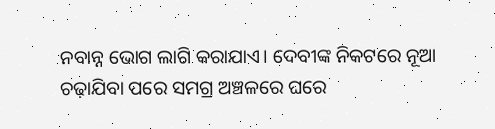ନବାନ୍ନ ଭୋଗ ଲାଗି କରାଯାଏ। ଦେବୀଙ୍କ ନିକଟରେ ନୂଆ ଚଢ଼ାଯିବା ପରେ ସମଗ୍ର ଅଞ୍ଚଳରେ ଘରେ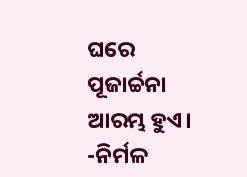ଘରେ ପୂଜାର୍ଚ୍ଚନା ଆରମ୍ଭ ହୁଏ।
-ନିର୍ମଳ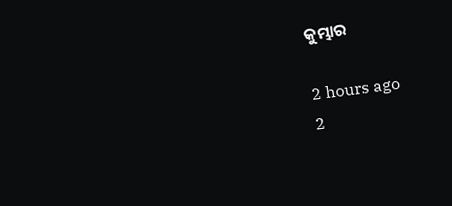କୁମ୍ଭାର

2 hours ago
2